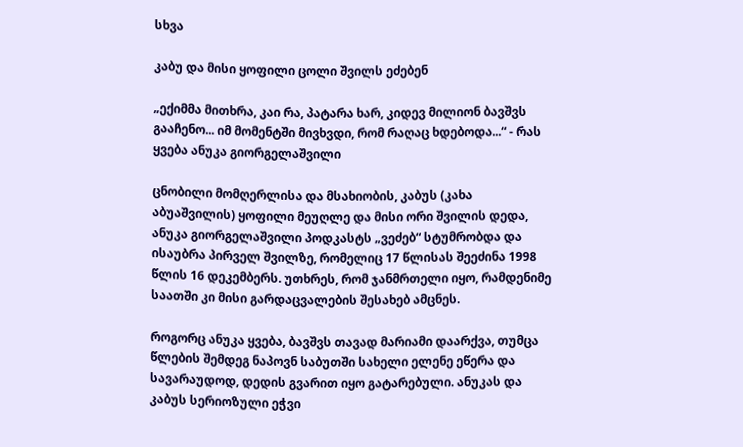სხვა

კაბუ და მისი ყოფილი ცოლი შვილს ეძებენ

„ექიმმა მითხრა, კაი რა, პატარა ხარ, კიდევ მილიონ ბავშვს გააჩენო... იმ მომენტში მივხვდი, რომ რაღაც ხდებოდა...“ - რას ყვება ანუკა გიორგელაშვილი

ცნობილი მომღერლისა და მსახიობის, კაბუს (კახა აბუაშვილის) ყოფილი მეუღლე და მისი ორი შვილის დედა, ანუკა გიორგელაშვილი პოდკასტს „ვეძებ“ სტუმრობდა და ისაუბრა პირველ შვილზე, რომელიც 17 წლისას შეეძინა 1998 წლის 16 დეკემბერს. უთხრეს, რომ ჯანმრთელი იყო, რამდენიმე საათში კი მისი გარდაცვალების შესახებ ამცნეს.

როგორც ანუკა ყვება, ბავშვს თავად მარიამი დაარქვა, თუმცა წლების შემდეგ ნაპოვნ საბუთში სახელი ელენე ეწერა და სავარაუდოდ, დედის გვარით იყო გატარებული. ანუკას და კაბუს სერიოზული ეჭვი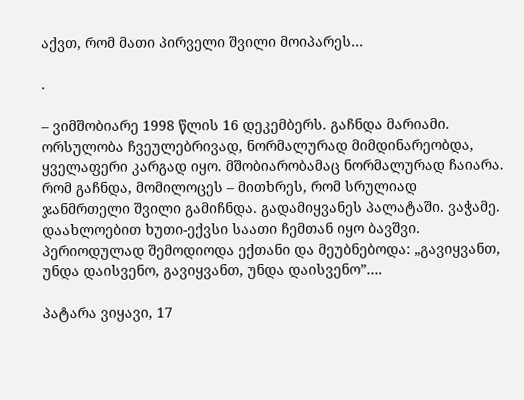აქვთ, რომ მათი პირველი შვილი მოიპარეს…

.

– ვიმშობიარე 1998 წლის 16 დეკემბერს. გაჩნდა მარიამი. ორსულობა ჩვეულებრივად, ნორმალურად მიმდინარეობდა, ყველაფერი კარგად იყო. მშობიარობამაც ნორმალურად ჩაიარა. რომ გაჩნდა, მომილოცეს – მითხრეს, რომ სრულიად ჯანმრთელი შვილი გამიჩნდა. გადამიყვანეს პალატაში. ვაჭამე. დაახლოებით ხუთი-ექვსი საათი ჩემთან იყო ბავშვი. პერიოდულად შემოდიოდა ექთანი და მეუბნებოდა: „გავიყვანთ, უნდა დაისვენო, გავიყვანთ, უნდა დაისვენო”….

პატარა ვიყავი, 17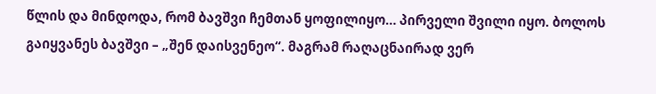წლის და მინდოდა, რომ ბავშვი ჩემთან ყოფილიყო… პირველი შვილი იყო. ბოლოს გაიყვანეს ბავშვი – „შენ დაისვენეო“. მაგრამ რაღაცნაირად ვერ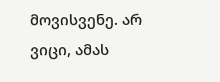მოვისვენე. არ ვიცი, ამას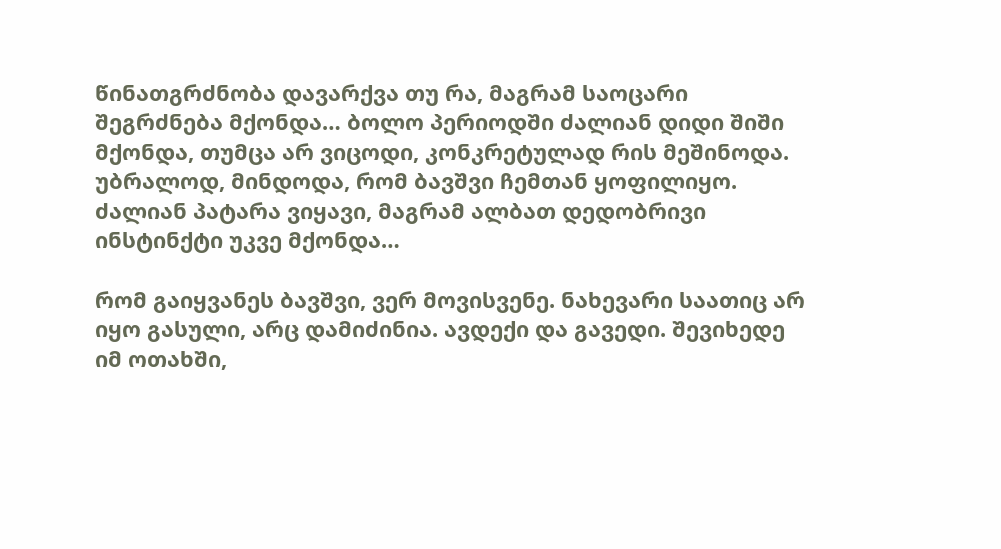წინათგრძნობა დავარქვა თუ რა, მაგრამ საოცარი შეგრძნება მქონდა… ბოლო პერიოდში ძალიან დიდი შიში მქონდა, თუმცა არ ვიცოდი, კონკრეტულად რის მეშინოდა. უბრალოდ, მინდოდა, რომ ბავშვი ჩემთან ყოფილიყო. ძალიან პატარა ვიყავი, მაგრამ ალბათ დედობრივი ინსტინქტი უკვე მქონდა…

რომ გაიყვანეს ბავშვი, ვერ მოვისვენე. ნახევარი საათიც არ იყო გასული, არც დამიძინია. ავდექი და გავედი. შევიხედე იმ ოთახში,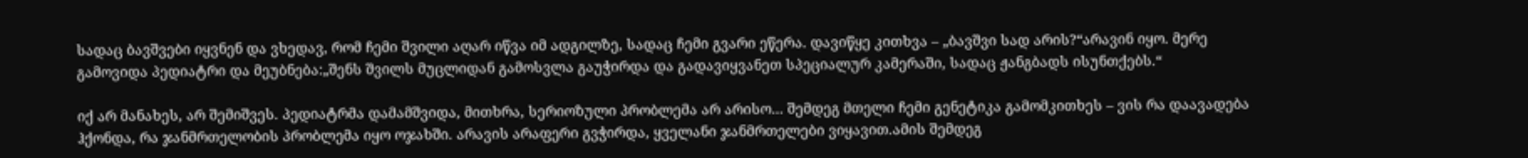სადაც ბავშვები იყვნენ და ვხედავ, რომ ჩემი შვილი აღარ იწვა იმ ადგილზე, სადაც ჩემი გვარი ეწერა. დავიწყე კითხვა – „ბავშვი სად არის?“არავინ იყო. მერე გამოვიდა პედიატრი და მეუბნება:„შენს შვილს მუცლიდან გამოსვლა გაუჭირდა და გადავიყვანეთ სპეციალურ კამერაში, სადაც ჟანგბადს ისუნთქებს.“

იქ არ მანახეს, არ შემიშვეს. პედიატრმა დამამშვიდა, მითხრა, სერიოზული პრობლემა არ არისო… შემდეგ მთელი ჩემი გენეტიკა გამომკითხეს – ვის რა დაავადება ჰქონდა, რა ჯანმრთელობის პრობლემა იყო ოჯახში. არავის არაფერი გვჭირდა, ყველანი ჯანმრთელები ვიყავით.ამის შემდეგ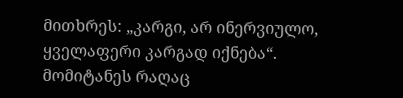მითხრეს: „კარგი, არ ინერვიულო, ყველაფერი კარგად იქნება“. მომიტანეს რაღაც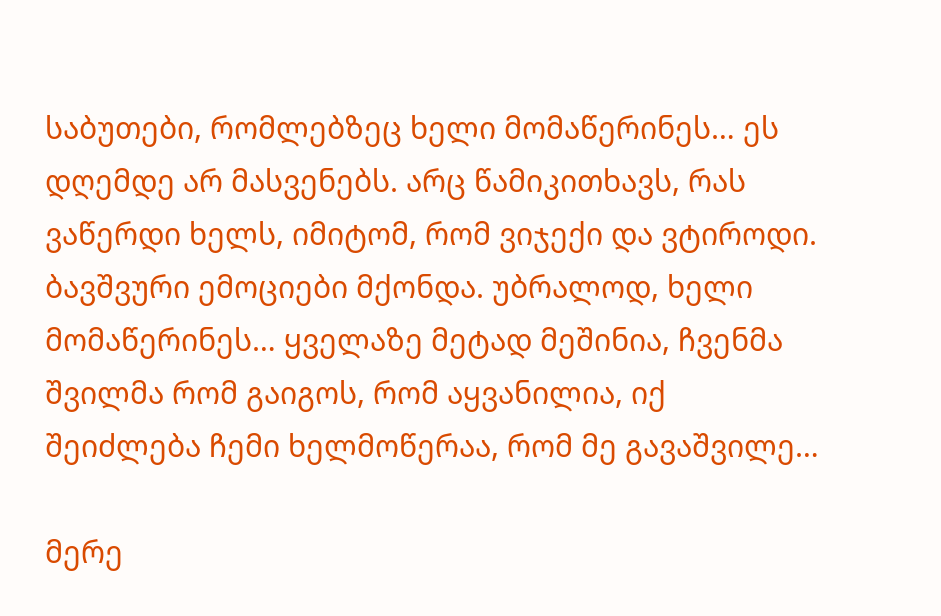საბუთები, რომლებზეც ხელი მომაწერინეს… ეს დღემდე არ მასვენებს. არც წამიკითხავს, რას ვაწერდი ხელს, იმიტომ, რომ ვიჯექი და ვტიროდი. ბავშვური ემოციები მქონდა. უბრალოდ, ხელი მომაწერინეს… ყველაზე მეტად მეშინია, ჩვენმა შვილმა რომ გაიგოს, რომ აყვანილია, იქ შეიძლება ჩემი ხელმოწერაა, რომ მე გავაშვილე…

მერე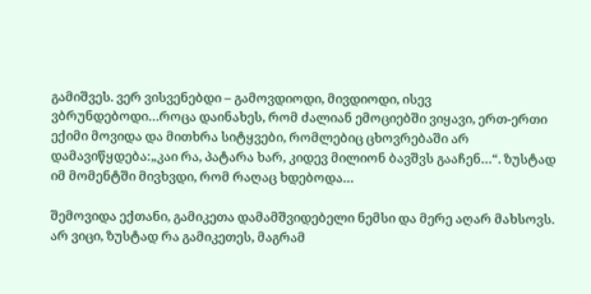გამიშვეს. ვერ ვისვენებდი – გამოვდიოდი, მივდიოდი, ისევ ვბრუნდებოდი…როცა დაინახეს, რომ ძალიან ემოციებში ვიყავი, ერთ-ერთი ექიმი მოვიდა და მითხრა სიტყვები, რომლებიც ცხოვრებაში არ დამავიწყდება:„კაი რა, პატარა ხარ, კიდევ მილიონ ბავშვს გააჩენ…“. ზუსტად იმ მომენტში მივხვდი, რომ რაღაც ხდებოდა…

შემოვიდა ექთანი, გამიკეთა დამამშვიდებელი ნემსი და მერე აღარ მახსოვს. არ ვიცი, ზუსტად რა გამიკეთეს, მაგრამ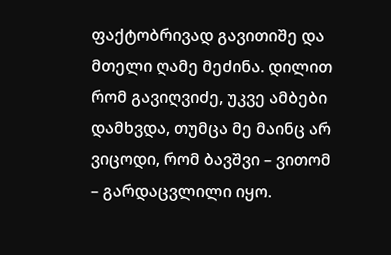ფაქტობრივად გავითიშე და მთელი ღამე მეძინა. დილით რომ გავიღვიძე, უკვე ამბები დამხვდა, თუმცა მე მაინც არ ვიცოდი, რომ ბავშვი – ვითომ – გარდაცვლილი იყო.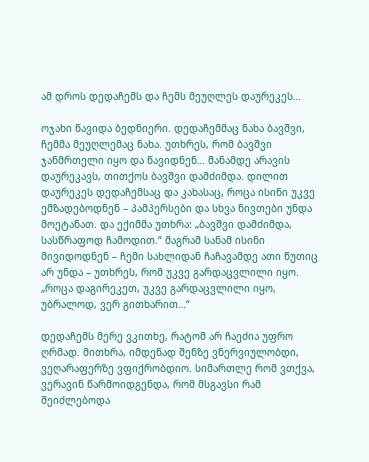ამ დროს დედაჩემს და ჩემს მეუღლეს დაურეკეს…

ოჯახი წავიდა ბედნიერი. დედაჩემმაც ნახა ბავშვი, ჩემმა მეუღლემაც ნახა. უთხრეს, რომ ბავშვი ჯანმრთელი იყო და წავიდნენ… მანამდე არავის დაურეკავს, თითქოს ბავშვი დამძიმდა. დილით დაურეკეს დედაჩემსაც და კახასაც, როცა ისინი უკვე ემზადებოდნენ – პამპერსები და სხვა ნივთები უნდა მოეტანათ. და ექიმმა უთხრა: „ბავშვი დამძიმდა, სასწრაფოდ ჩამოდით.“ მაგრამ სანამ ისინი მივიდოდნენ – ჩემი სახლიდან ჩაჩავამდე ათი წუთიც არ უნდა – უთხრეს, რომ უკვე გარდაცვლილი იყო. „როცა დაგირეკეთ, უკვე გარდაცვლილი იყო, უბრალოდ, ვერ გითხარით…“

დედაჩემს მერე ვკითხე, რატომ არ ჩაეძია უფრო ღრმად. მითხრა, იმდენად შენზე ვნერვიულობდი, ვეღარაფერზე ვფიქრობდიო. სიმართლე რომ ვთქვა, ვერავინ წარმოიდგენდა, რომ მსგავსი რამ შეიძლებოდა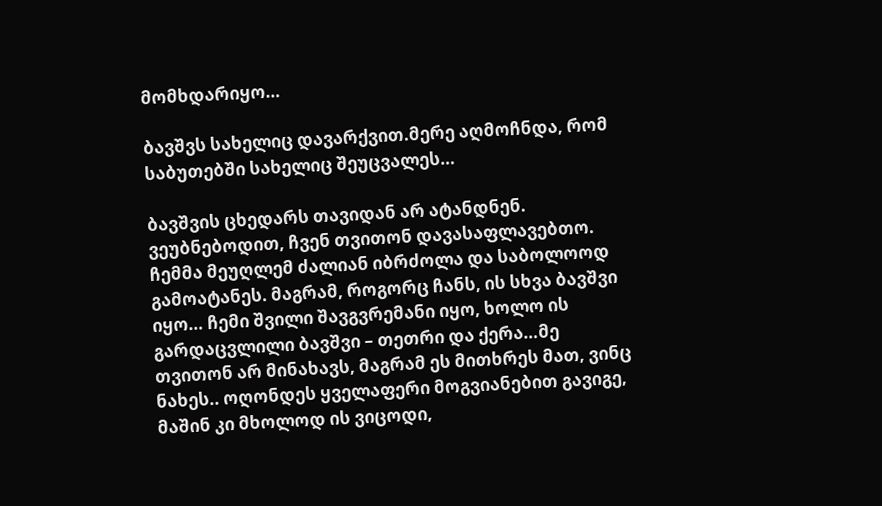მომხდარიყო…

ბავშვს სახელიც დავარქვით.მერე აღმოჩნდა, რომ საბუთებში სახელიც შეუცვალეს…

ბავშვის ცხედარს თავიდან არ ატანდნენ. ვეუბნებოდით, ჩვენ თვითონ დავასაფლავებთო. ჩემმა მეუღლემ ძალიან იბრძოლა და საბოლოოდ გამოატანეს. მაგრამ, როგორც ჩანს, ის სხვა ბავშვი იყო… ჩემი შვილი შავგვრემანი იყო, ხოლო ის გარდაცვლილი ბავშვი – თეთრი და ქერა…მე თვითონ არ მინახავს, მაგრამ ეს მითხრეს მათ, ვინც ნახეს.. ოღონდეს ყველაფერი მოგვიანებით გავიგე, მაშინ კი მხოლოდ ის ვიცოდი,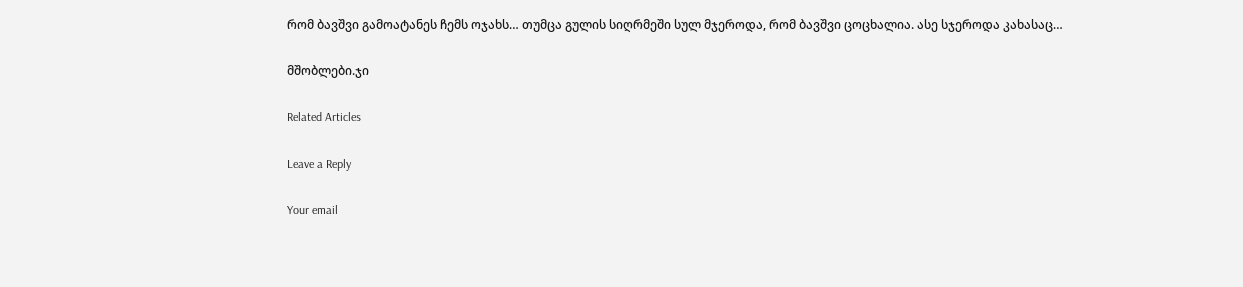რომ ბავშვი გამოატანეს ჩემს ოჯახს… თუმცა გულის სიღრმეში სულ მჯეროდა, რომ ბავშვი ცოცხალია. ასე სჯეროდა კახასაც…

მშობლები.ჯი

Related Articles

Leave a Reply

Your email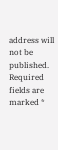address will not be published. Required fields are marked *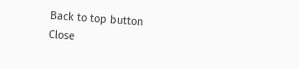Back to top button
Close